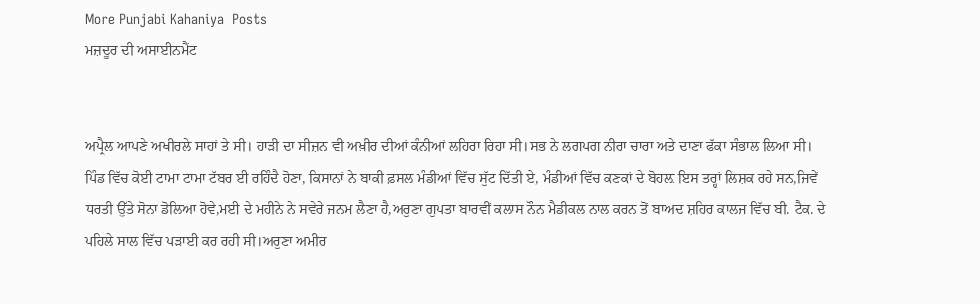More Punjabi Kahaniya  Posts
ਮਜ਼ਦੂਰ ਦੀ ਅਸਾਈਨਮੈਂਟ


ਅਪ੍ਰੈਲ ਆਪਣੇ ਅਖੀਰਲੇ ਸਾਹਾਂ ਤੇ ਸੀ। ਹਾੜੀ ਦਾ ਸੀਜ਼ਨ ਵੀ ਅਖ਼ੀਰ ਦੀਆਂ ਕੰਨੀਆਂ ਲਹਿਰਾ ਰਿਹਾ ਸੀ।ਸਭ ਨੇ ਲਗਪਗ ਨੀਰਾ ਚਾਰਾ ਅਤੇ ਦਾਣਾ ਫੱਕਾ ਸੰਭਾਲ ਲਿਆ ਸੀ। ਪਿੰਡ ਵਿੱਚ ਕੋਈ ਟਾਮਾ ਟਾਮਾ ਟੱਬਰ ਈ ਰਹਿੰਦੈ ਹੋਣਾ, ਕਿਸਾਨਾਂ ਨੇ ਬਾਕੀ ਫ਼ਸਲ ਮੰਡੀਆਂ ਵਿੱਚ ਸੁੱਟ ਦਿੱਤੀ ਏ, ਮੰਡੀਆਂ ਵਿੱਚ ਕਣਕਾਂ ਦੇ ਬੋਹਲ਼ ਇਸ ਤਰ੍ਹਾਂ ਲਿਸ਼ਕ ਰਹੇ ਸਨ,ਜਿਵੇਂ ਧਰਤੀ ਉੱਤੇ ਸੋਨਾ ਡੋਲਿਆ ਹੋਵੇ,ਮਈ ਦੇ ਮਹੀਨੇ ਨੇ ਸਵੇਰੇ ਜਨਮ ਲੈਣਾ ਹੈ,ਅਰੁਣਾ ਗੁਪਤਾ ਬਾਰਵੀਂ ਕਲਾਸ ਨੌਨ ਮੈਡੀਕਲ ਨਾਲ ਕਰਨ ਤੋਂ ਬਾਅਦ ਸ਼ਹਿਰ ਕਾਲਜ ਵਿੱਚ ਬੀ. ਟੈਕ. ਦੇ ਪਹਿਲੇ ਸਾਲ ਵਿੱਚ ਪੜਾਈ ਕਰ ਰਹੀ ਸੀ।ਅਰੁਣਾ ਅਮੀਰ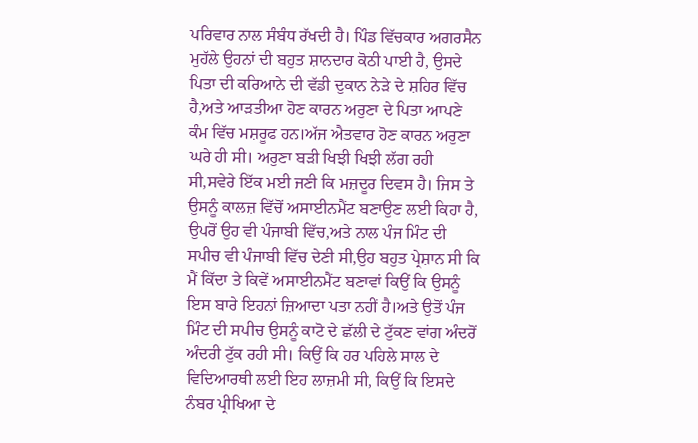ਪਰਿਵਾਰ ਨਾਲ ਸੰਬੰਧ ਰੱਖਦੀ ਹੈ। ਪਿੰਡ ਵਿੱਚਕਾਰ ਅਗਰਸੈਨ ਮੁਹੱਲੇ ਉਹਨਾਂ ਦੀ ਬਹੁਤ ਸ਼ਾਨਦਾਰ ਕੋਠੀ ਪਾਈ ਹੈ, ਉਸਦੇ ਪਿਤਾ ਦੀ ਕਰਿਆਨੇ ਦੀ ਵੱਡੀ ਦੁਕਾਨ ਨੇੜੇ ਦੇ ਸ਼ਹਿਰ ਵਿੱਚ ਹੈ,ਅਤੇ ਆੜਤੀਆ ਹੋਣ ਕਾਰਨ ਅਰੁਣਾ ਦੇ ਪਿਤਾ ਆਪਣੇ ਕੰਮ ਵਿੱਚ ਮਸ਼ਰੂਫ ਹਨ।ਅੱਜ ਐਤਵਾਰ ਹੋਣ ਕਾਰਨ ਅਰੁਣਾ ਘਰੇ ਹੀ ਸੀ। ਅਰੁਣਾ ਬੜੀ ਖਿਝੀ ਖਿਝੀ ਲੱਗ ਰਹੀ ਸੀ,ਸਵੇਰੇ ਇੱਕ ਮਈ ਜਣੀ ਕਿ ਮਜ਼ਦੂਰ ਦਿਵਸ ਹੈ। ਜਿਸ ਤੇ ਉਸਨੂੰ ਕਾਲਜ਼ ਵਿੱਚੋਂ ਅਸਾਈਨਮੈਂਟ ਬਣਾਉਣ ਲਈ ਕਿਹਾ ਹੈ, ਉਪਰੋਂ ਉਹ ਵੀ ਪੰਜਾਬੀ ਵਿੱਚ,ਅਤੇ ਨਾਲ ਪੰਜ ਮਿੰਟ ਦੀ ਸਪੀਚ ਵੀ ਪੰਜਾਬੀ ਵਿੱਚ ਦੇਣੀ ਸੀ,ਉਹ ਬਹੁਤ ਪ੍ਰੇਸ਼ਾਨ ਸੀ ਕਿ ਮੈਂ ਕਿੱਦਾ ਤੇ ਕਿਵੇਂ ਅਸਾਈਨਮੈਂਟ ਬਣਾਵਾਂ ਕਿਉਂ ਕਿ ਉਸਨੂੰ ਇਸ ਬਾਰੇ ਇਹਨਾਂ ਜ਼ਿਆਦਾ ਪਤਾ ਨਹੀਂ ਹੈ।ਅਤੇ ਉਤੋਂ ਪੰਜ ਮਿੰਟ ਦੀ ਸਪੀਚ ਉਸਨੂੰ ਕਾਟੋ ਦੇ ਛੱਲੀ ਦੇ ਟੁੱਕਣ ਵਾਂਗ ਅੰਦਰੋਂ ਅੰਦਰੀ ਟੁੱਕ ਰਹੀ ਸੀ। ਕਿਉਂ ਕਿ ਹਰ ਪਹਿਲੇ ਸਾਲ ਦੇ ਵਿਦਿਆਰਥੀ ਲਈ ਇਹ ਲਾਜ਼ਮੀ ਸੀ, ਕਿਉਂ ਕਿ ਇਸਦੇ ਨੰਬਰ ਪ੍ਰੀਖਿਆ ਦੇ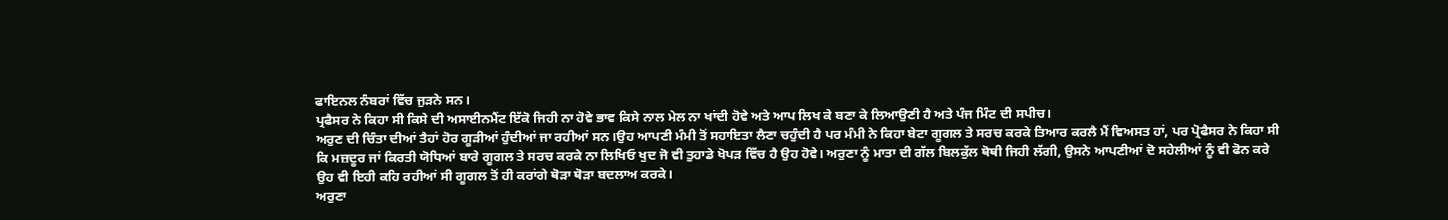ਫਾਇਨਲ ਨੰਬਰਾਂ ਵਿੱਚ ਜੁੜਨੇ ਸਨ।
ਪ੍ਰਫੈਸਰ ਨੇ ਕਿਹਾ ਸੀ ਕਿਸੇ ਦੀ ਅਸਾਈਨਮੈਂਟ ਇੱਕੋ ਜਿਹੀ ਨਾ ਹੋਵੇ ਭਾਵ ਕਿਸੇ ਨਾਲ ਮੇਲ ਨਾ ਖਾਂਦੀ ਹੋਵੇ ਅਤੇ ਆਪ ਲਿਖ ਕੇ ਬਣਾ ਕੇ ਲਿਆਉਣੀ ਹੈ ਅਤੇ ਪੰਜ ਮਿੰਟ ਦੀ ਸਪੀਚ।
ਅਰੁਣ ਦੀ ਚਿੰਤਾ ਦੀਆਂ ਤੈਹਾਂ ਹੋਰ ਗੂੜੀਆਂ ਹੁੰਦੀਆਂ ਜਾ ਰਹੀਆਂ ਸਨ।ਉਹ ਆਪਣੀ ਮੰਮੀ ਤੋਂ ਸਹਾਇਤਾ ਲੈਣਾ ਚਹੁੰਦੀ ਹੈ ਪਰ ਮੰਮੀ ਨੇ ਕਿਹਾ ਬੇਟਾ ਗੂਗਲ ਤੇ ਸਰਚ ਕਰਕੇ ਤਿਆਰ ਕਰਲੈ ਮੈਂ ਵਿਅਸਤ ਹਾਂ, ਪਰ ਪ੍ਰੋਫੈਸਰ ਨੇ ਕਿਹਾ ਸੀ ਕਿ ਮਜ਼ਦੂਰ ਜਾਂ ਕਿਰਤੀ ਯੋਧਿਆਂ ਬਾਰੇ ਗੂਗਲ ਤੇ ਸਰਚ ਕਰਕੇ ਨਾ ਲਿਖਿਓ ਖੁਦ ਜੋ ਵੀ ਤੁਹਾਡੇ ਖੋਪੜ ਵਿੱਚ ਹੈ ਉਹ ਹੋਵੇ। ਅਰੁਣਾ ਨੂੰ ਮਾਤਾ ਦੀ ਗੱਲ ਬਿਲਕੁੱਲ ਥੋਥੀ ਜਿਹੀ ਲੱਗੀ, ਉਸਨੇ ਆਪਣੀਆਂ ਦੋ ਸਹੇਲੀਆਂ ਨੂੰ ਵੀ ਫੋਨ ਕਰੇ ਉਹ ਵੀ ਇਹੀ ਕਹਿ ਰਹੀਆਂ ਸੀ ਗੂਗਲ ਤੋਂ ਹੀ ਕਰਾਂਗੇ ਥੋੜਾ ਥੋੜਾ ਬਦਲਾਅ ਕਰਕੇ।
ਅਰੁਣਾ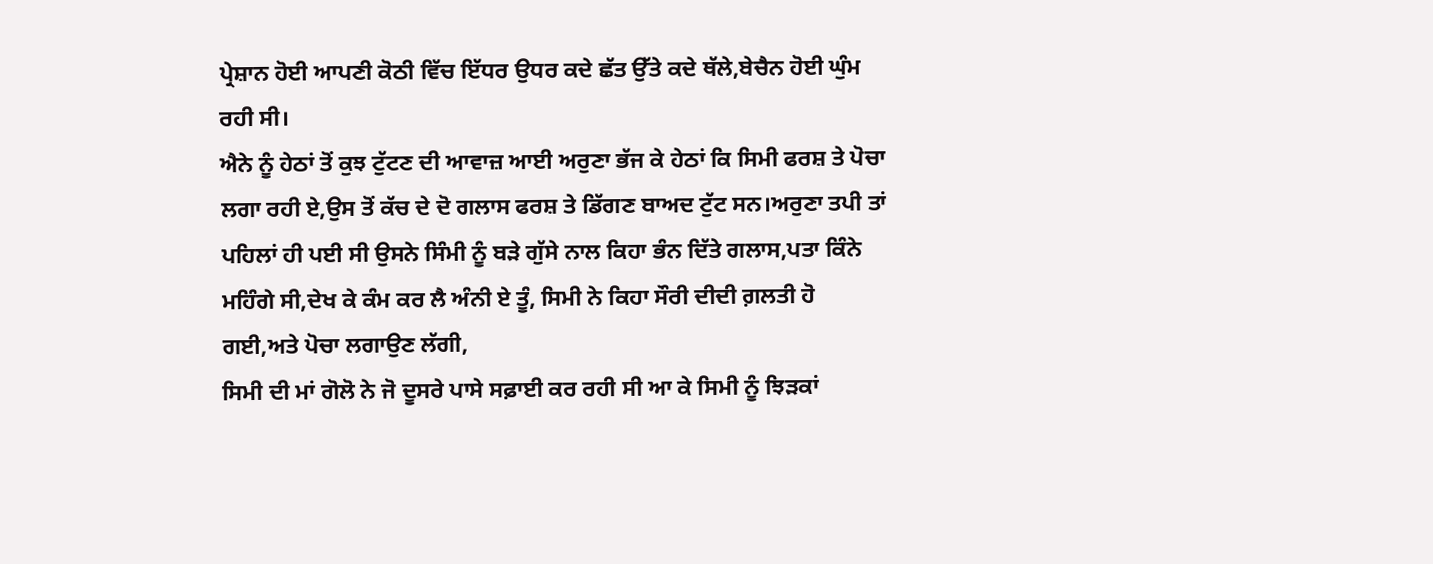ਪ੍ਰੇਸ਼ਾਨ ਹੋਈ ਆਪਣੀ ਕੋਠੀ ਵਿੱਚ ਇੱਧਰ ਉਧਰ ਕਦੇ ਛੱਤ ਉੱਤੇ ਕਦੇ ਥੱਲੇ,ਬੇਚੈਨ ਹੋਈ ਘੁੰਮ ਰਹੀ ਸੀ।
ਐਨੇ ਨੂੰ ਹੇਠਾਂ ਤੋਂ ਕੁਝ ਟੁੱਟਣ ਦੀ ਆਵਾਜ਼ ਆਈ ਅਰੁਣਾ ਭੱਜ ਕੇ ਹੇਠਾਂ ਕਿ ਸਿਮੀ ਫਰਸ਼ ਤੇ ਪੋਚਾ ਲਗਾ ਰਹੀ ਏ,ਉਸ ਤੋਂ ਕੱਚ ਦੇ ਦੋ ਗਲਾਸ ਫਰਸ਼ ਤੇ ਡਿੱਗਣ ਬਾਅਦ ਟੁੱਟ ਸਨ।ਅਰੁਣਾ ਤਪੀ ਤਾਂ ਪਹਿਲਾਂ ਹੀ ਪਈ ਸੀ ਉਸਨੇ ਸਿੰਮੀ ਨੂੰ ਬੜੇ ਗੁੱਸੇ ਨਾਲ ਕਿਹਾ ਭੰਨ ਦਿੱਤੇ ਗਲਾਸ,ਪਤਾ ਕਿੰਨੇ ਮਹਿੰਗੇ ਸੀ,ਦੇਖ ਕੇ ਕੰਮ ਕਰ ਲੈ ਅੰਨੀ ਏ ਤੂੰ, ਸਿਮੀ ਨੇ ਕਿਹਾ ਸੌਰੀ ਦੀਦੀ ਗ਼ਲਤੀ ਹੋ ਗਈ,ਅਤੇ ਪੋਚਾ ਲਗਾਉਣ ਲੱਗੀ,
ਸਿਮੀ ਦੀ ਮਾਂ ਗੋਲੋ ਨੇ ਜੋ ਦੂਸਰੇ ਪਾਸੇ ਸਫ਼ਾਈ ਕਰ ਰਹੀ ਸੀ ਆ ਕੇ ਸਿਮੀ ਨੂੰ ਝਿੜਕਾਂ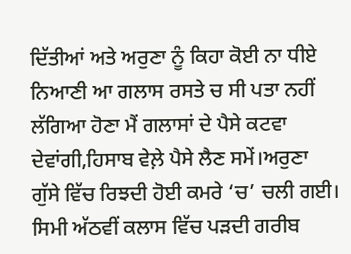ਦਿੱਤੀਆਂ ਅਤੇ ਅਰੁਣਾ ਨੂੰ ਕਿਹਾ ਕੋਈ ਨਾ ਧੀਏ ਨਿਆਣੀ ਆ ਗਲਾਸ ਰਸਤੇ ਚ ਸੀ ਪਤਾ ਨਹੀਂ ਲੱਗਿਆ ਹੋਣਾ ਮੈਂ ਗਲਾਸਾਂ ਦੇ ਪੈਸੇ ਕਟਵਾ ਦੇਵਾਂਗੀ,ਹਿਸਾਬ ਵੇਲ਼ੇ ਪੈਸੇ ਲੈਣ ਸਮੇਂ।ਅਰੁਣਾ ਗੁੱਸੇ ਵਿੱਚ ਰਿਝਦੀ ਹੋਈ ਕਮਰੇ ‘ਚ’ ਚਲੀ ਗਈ।
ਸਿਮੀ ਅੱਠਵੀਂ ਕਲਾਸ ਵਿੱਚ ਪੜਦੀ ਗਰੀਬ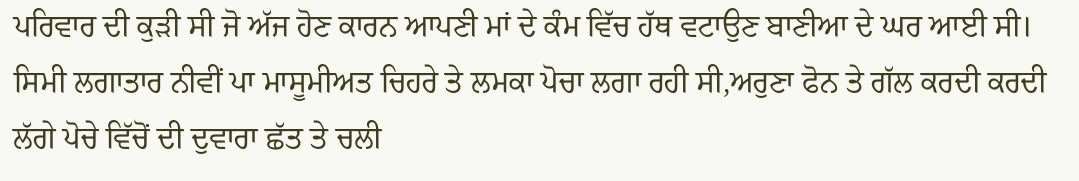ਪਰਿਵਾਰ ਦੀ ਕੁੜੀ ਸੀ ਜੋ ਅੱਜ ਹੋਣ ਕਾਰਨ ਆਪਣੀ ਮਾਂ ਦੇ ਕੰਮ ਵਿੱਚ ਹੱਥ ਵਟਾਉਣ ਬਾਣੀਆ ਦੇ ਘਰ ਆਈ ਸੀ। ਸਿਮੀ ਲਗਾਤਾਰ ਨੀਵੀਂ ਪਾ ਮਾਸੂਮੀਅਤ ਚਿਹਰੇ ਤੇ ਲਮਕਾ ਪੋਚਾ ਲਗਾ ਰਹੀ ਸੀ,ਅਰੁਣਾ ਫੋਨ ਤੇ ਗੱਲ ਕਰਦੀ ਕਰਦੀ ਲੱਗੇ ਪੋਚੇ ਵਿੱਚੋਂ ਦੀ ਦੁਵਾਰਾ ਛੱਤ ਤੇ ਚਲੀ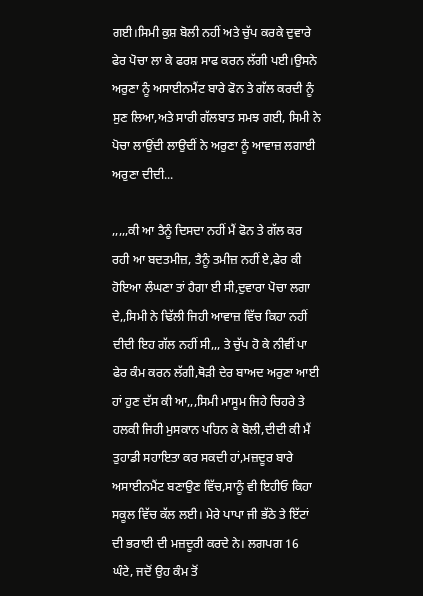ਗਈ।ਸਿਮੀ ਕੁਸ਼ ਬੋਲੀ ਨਹੀਂ ਅਤੇ ਚੁੱਪ ਕਰਕੇ ਦੁਵਾਰੇ ਫੇਰ ਪੋਚਾ ਲਾ ਕੇ ਫਰਸ਼ ਸਾਫ ਕਰਨ ਲੱਗੀ ਪਈ।ਉਸਨੇ ਅਰੁਣਾ ਨੂੰ ਅਸਾਈਨਮੈਂਟ ਬਾਰੇ ਫੋਨ ਤੇ ਗੱਲ ਕਰਦੀ ਨੂੰ ਸੁਣ ਲਿਆ,ਅਤੇ ਸਾਰੀ ਗੱਲਬਾਤ ਸਮਝ ਗਈ, ਸਿਮੀ ਨੇ ਪੋਚਾ ਲਾਉਂਦੀ ਲਾਉਦੀਂ ਨੇ ਅਰੁਣਾ ਨੂੰ ਆਵਾਜ਼ ਲਗਾਈ ਅਰੁਣਾ ਦੀਦੀ...

,,,,,ਕੀ ਆ ਤੈਨੂੰ ਦਿਸਦਾ ਨਹੀਂ ਮੈਂ ਫੋਨ ਤੇ ਗੱਲ ਕਰ ਰਹੀ ਆ ਬਦਤਮੀਜ਼, ਤੈਨੂੰ ਤਮੀਜ਼ ਨਹੀਂ ਏ,ਫੇਰ ਕੀ ਹੋਇਆ ਲੰਘਣਾ ਤਾਂ ਹੈਗਾ ਈ ਸੀ,ਦੁਵਾਰਾ ਪੋਚਾ ਲਗਾ ਦੇ,,ਸਿਮੀ ਨੇ ਢਿੱਲੀ ਜਿਹੀ ਆਵਾਜ਼ ਵਿੱਚ ਕਿਹਾ ਨਹੀਂ ਦੀਦੀ ਇਹ ਗੱਲ ਨਹੀਂ ਸੀ,,, ਤੇ ਚੁੱਪ ਹੋ ਕੇ ਨੀਵੀਂ ਪਾ ਫੇਰ ਕੰਮ ਕਰਨ ਲੱਗੀ,ਥੋੜੀ ਦੇਰ ਬਾਅਦ ਅਰੁਣਾ ਆਈ ਹਾਂ ਹੁਣ ਦੱਸ ਕੀ ਆ,,,ਸਿਮੀ ਮਾਸੂਮ ਜਿਹੇ ਚਿਹਰੇ ਤੇ ਹਲਕੀ ਜਿਹੀ ਮੁਸਕਾਨ ਪਹਿਨ ਕੇ ਬੋਲੀ,ਦੀਦੀ ਕੀ ਮੈਂ ਤੁਹਾਡੀ ਸਹਾਇਤਾ ਕਰ ਸਕਦੀ ਹਾਂ,ਮਜ਼ਦੂਰ ਬਾਰੇ ਅਸਾਈਨਮੈਂਟ ਬਣਾਉਣ ਵਿੱਚ,ਸਾਨੂੰ ਵੀ ਇਹੀਓ ਕਿਹਾ ਸਕੂਲ ਵਿੱਚ ਕੱਲ ਲਈ। ਮੇਰੇ ਪਾਪਾ ਜੀ ਭੱਠੇ ਤੇ ਇੱਟਾਂ ਦੀ ਭਰਾਈ ਦੀ ਮਜ਼ਦੂਰੀ ਕਰਦੇ ਨੇ। ਲਗਪਗ 16 ਘੰਟੇ, ਜਦੋਂ ਉਹ ਕੰਮ ਤੋਂ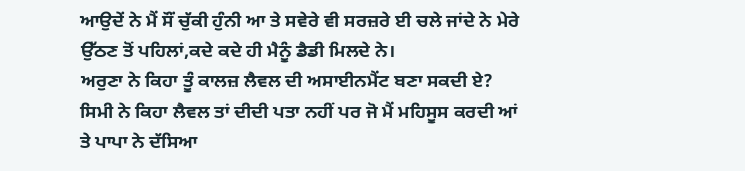ਆਉਦੇਂ ਨੇ ਮੈਂ ਸੌਂ ਚੁੱਕੀ ਹੁੰਨੀ ਆ ਤੇ ਸਵੇਰੇ ਵੀ ਸਰਜ਼ਰੇ ਈ ਚਲੇ ਜਾਂਦੇ ਨੇ ਮੇਰੇ ਉੱਠਣ ਤੋਂ ਪਹਿਲਾਂ,ਕਦੇ ਕਦੇ ਹੀ ਮੈਨੂੰ ਡੈਡੀ ਮਿਲਦੇ ਨੇ।
ਅਰੁਣਾ ਨੇ ਕਿਹਾ ਤੂੰ ਕਾਲਜ਼ ਲੈਵਲ ਦੀ ਅਸਾਈਨਮੈਂਟ ਬਣਾ ਸਕਦੀ ਏ? ਸਿਮੀ ਨੇ ਕਿਹਾ ਲੈਵਲ ਤਾਂ ਦੀਦੀ ਪਤਾ ਨਹੀਂ ਪਰ ਜੋ ਮੈਂ ਮਹਿਸੂਸ ਕਰਦੀ ਆਂ ਤੇ ਪਾਪਾ ਨੇ ਦੱਸਿਆ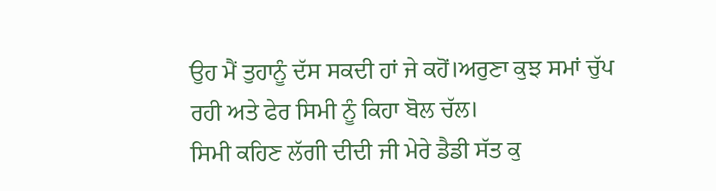ਉਹ ਮੈਂ ਤੁਹਾਨੂੰ ਦੱਸ ਸਕਦੀ ਹਾਂ ਜੇ ਕਹੋਂ।ਅਰੁਣਾ ਕੁਝ ਸਮਾਂ ਚੁੱਪ ਰਹੀ ਅਤੇ ਫੇਰ ਸਿਮੀ ਨੂੰ ਕਿਹਾ ਬੋਲ ਚੱਲ।
ਸਿਮੀ ਕਹਿਣ ਲੱਗੀ ਦੀਦੀ ਜੀ ਮੇਰੇ ਡੈਡੀ ਸੱਤ ਕੁ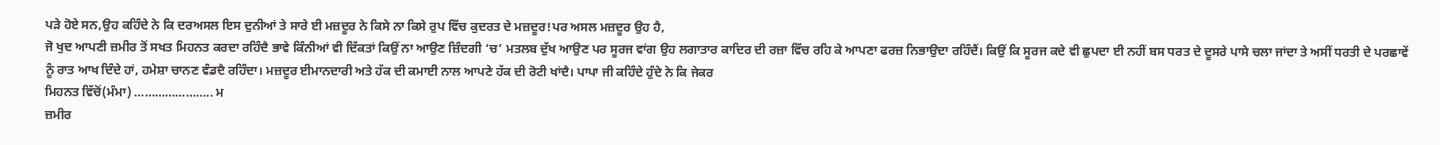ਪੜੇ ਹੋਏ ਸਨ,ਉਹ ਕਹਿੰਦੇ ਨੇ ਕਿ ਦਰਅਸਲ ਇਸ ਦੁਨੀਆਂ ਤੇ ਸਾਰੇ ਈ ਮਜ਼ਦੂਰ ਨੇ ਕਿਸੇ ਨਾ ਕਿਸੇ ਰੁਪ ਵਿੱਚ ਕੁਦਰਤ ਦੇ ਮਜ਼ਦੂਰ!ਪਰ ਅਸਲ ਮਜ਼ਦੂਰ ਉਹ ਹੈ,
ਜੋ ਖੁਦ ਆਪਣੀ ਜ਼ਮੀਰ ਤੋਂ ਸਖਤ ਮਿਹਨਤ ਕਰਦਾ ਰਹਿੰਦੈ ਭਾਵੇ ਕਿੰਨੀਆਂ ਵੀ ਦਿੱਕਤਾਂ ਕਿਉਂ ਨਾ ਆਉਣ ਜ਼ਿੰਦਗੀ ‘ਚ’ ਮਤਲਬ ਦੁੱਖ ਆਉਣ ਪਰ ਸੂਰਜ ਵਾਂਗ ਉਹ ਲਗਾਤਾਰ ਕਾਦਿਰ ਦੀ ਰਜ਼ਾ ਵਿੱਚ ਰਹਿ ਕੇ ਆਪਣਾ ਫਰਜ਼ ਨਿਭਾਉਦਾ ਰਹਿੰਦੈਂ। ਕਿਉਂ ਕਿ ਸੂਰਜ ਕਦੇ ਵੀ ਛੁਪਦਾ ਈ ਨਹੀਂ ਬਸ ਧਰਤ ਦੇ ਦੂਸਰੇ ਪਾਸੇ ਚਲਾ ਜਾਂਦਾ ਤੇ ਅਸੀਂ ਧਰਤੀ ਦੇ ਪਰਛਾਵੇਂ ਨੂੰ ਰਾਤ ਆਖ ਦਿੰਦੇ ਹਾਂ, ਹਮੇਸ਼ਾ ਚਾਨਣ ਵੰਡਦੈ ਰਹਿੰਦਾ। ਮਜ਼ਦੂਰ ਈਮਾਨਦਾਰੀ ਅਤੇ ਹੱਕ ਦੀ ਕਮਾਈ ਨਾਲ ਆਪਣੇ ਹੱਕ ਦੀ ਰੋਟੀ ਖਾਂਦੈ। ਪਾਪਾ ਜੀ ਕਹਿੰਦੇ ਹੁੰਦੇ ਨੇ ਕਿ ਜੇਕਰ
ਮਿਹਨਤ ਵਿੱਚੋਂ(ਮੰਮਾ) ………………….. ਮ
ਜ਼ਮੀਰ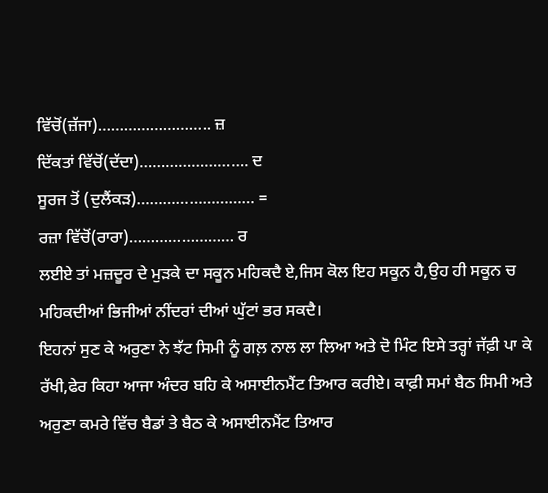ਵਿੱਚੋਂ(ਜ਼ੱਜਾ)…………………….. ਜ਼
ਦਿੱਕਤਾਂ ਵਿੱਚੋਂ(ਦੱਦਾ)……………………. ਦ
ਸੂਰਜ ਤੋਂ (ਦੁਲੈਂਕੜ)……………………… =
ਰਜ਼ਾ ਵਿੱਚੋਂ(ਰਾਰਾ)…………………… ਰ
ਲਈਏ ਤਾਂ ਮਜ਼ਦੂਰ ਦੇ ਮੁੜਕੇ ਦਾ ਸਕੂਨ ਮਹਿਕਦੈ ਏ,ਜਿਸ ਕੋਲ ਇਹ ਸਕੂਨ ਹੈ,ਉਹ ਹੀ ਸਕੂਨ ਚ ਮਹਿਕਦੀਆਂ ਭਿਜੀਆਂ ਨੀਂਦਰਾਂ ਦੀਆਂ ਘੁੱਟਾਂ ਭਰ ਸਕਦੈ।
ਇਹਨਾਂ ਸੁਣ ਕੇ ਅਰੁਣਾ ਨੇ ਝੱਟ ਸਿਮੀ ਨੂੰ ਗਲ਼ ਨਾਲ ਲਾ ਲਿਆ ਅਤੇ ਦੋ ਮਿੰਟ ਇਸੇ ਤਰ੍ਹਾਂ ਜੱਫ਼ੀ ਪਾ ਕੇ ਰੱਖੀ,ਫੇਰ ਕਿਹਾ ਆਜਾ ਅੰਦਰ ਬਹਿ ਕੇ ਅਸਾਈਨਮੈਂਟ ਤਿਆਰ ਕਰੀਏ। ਕਾਫ਼ੀ ਸਮਾਂ ਬੈਠ ਸਿਮੀ ਅਤੇ ਅਰੁਣਾ ਕਮਰੇ ਵਿੱਚ ਬੈਡਾਂ ਤੇ ਬੈਠ ਕੇ ਅਸਾਈਨਮੈਂਟ ਤਿਆਰ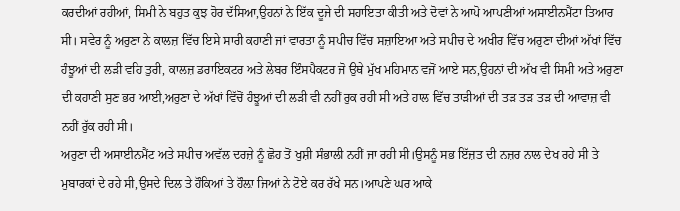ਕਰਦੀਆਂ ਰਹੀਆਂ, ਸਿਮੀ ਨੇ ਬਹੁਤ ਕੁਝ ਹੋਰ ਦੱਸਿਆ,ਉਹਨਾਂ ਨੇ ਇੱਕ ਦੂਜੇ ਦੀ ਸਹਾਇਤਾ ਕੀਤੀ ਅਤੇ ਦੋਵਾਂ ਨੇ ਆਪੋ ਆਪਣੀਆਂ ਅਸਾਈਨਮੈਂਟਾ ਤਿਆਰ ਸੀ। ਸਵੇਰ ਨੂੰ ਅਰੁਣਾ ਨੇ ਕਾਲਜ਼ ਵਿੱਚ ਇਸੇ ਸਾਰੀ ਕਹਾਣੀ ਜਾਂ ਵਾਰਤਾ ਨੂੰ ਸਪੀਚ ਵਿੱਚ ਸਜ਼ਾਇਆ ਅਤੇ ਸਪੀਚ ਦੇ ਅਖੀਰ ਵਿੱਚ ਅਰੁਣਾ ਦੀਆਂ ਅੱਖਾਂ ਵਿੱਚ ਹੰਝੂਆਂ ਦੀ ਲੜੀ ਵਹਿ ਤੁਰੀ, ਕਾਲਜ਼ ਡਰਾਇਕਟਰ ਅਤੇ ਲੇਬਰ ਇੰਸਪੈਕਟਰ ਜੋ ਉਥੇ ਮੁੱਖ ਮਹਿਮਾਨ ਵਜੋਂ ਆਏ ਸਨ,ਉਹਨਾਂ ਦੀ ਅੱਖ ਵੀ ਸਿਮੀ ਅਤੇ ਅਰੁਣਾ ਦੀ ਕਹਾਣੀ ਸੁਣ ਭਰ ਆਈ,ਅਰੁਣਾ ਦੇ ਅੱਖਾਂ ਵਿੱਚੋਂ ਹੰਝੂਆਂ ਦੀ ਲੜੀ ਵੀ ਨਹੀਂ ਰੁਕ ਰਹੀ ਸੀ ਅਤੇ ਹਾਲ ਵਿੱਚ ਤਾੜੀਆਂ ਦੀ ਤੜ ਤੜ ਤੜ ਦੀ ਆਵਾਜ਼ ਵੀ ਨਹੀਂ ਰੁੱਕ ਰਹੀ ਸੀ।
ਅਰੁਣਾ ਦੀ ਅਸਾਈਨਮੈਂਟ ਅਤੇ ਸਪੀਚ ਅਵੱਲ ਦਰਜ਼ੇ ਨੂੰ ਛੋਹ ਤੋਂ ਖੁਸ਼ੀ ਸੰਭਾਲੀ ਨਹੀਂ ਜਾ ਰਹੀ ਸੀ।ਉਸਨੂੰ ਸਭ ਇੱਜ਼ਤ ਦੀ ਨਜ਼ਰ ਨਾਲ ਦੇਖ ਰਹੇ ਸੀ ਤੇ ਮੁਬਾਰਕਾਂ ਦੇ ਰਹੇ ਸੀ,ਉਸਦੇ ਦਿਲ ਤੇ ਹੌਕਿਆਂ ਤੇ ਹੌਲ਼ਾ ਜਿਆਂ ਨੇ ਟੋਏ ਕਰ ਰੱਖੇ ਸਨ।ਆਪਣੇ ਘਰ ਆਕੇ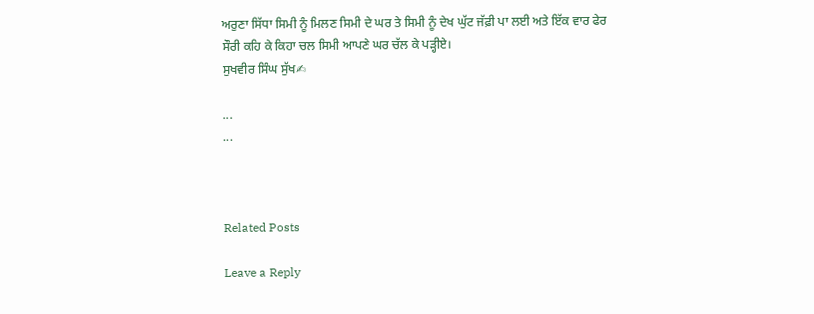ਅਰੁਣਾ ਸਿੱਧਾ ਸਿਮੀ ਨੂੰ ਮਿਲਣ ਸਿਮੀ ਦੇ ਘਰ ਤੇ ਸਿਮੀ ਨੂੰ ਦੇਖ ਘੁੱਟ ਜੱਫ਼ੀ ਪਾ ਲਈ ਅਤੇ ਇੱਕ ਵਾਰ ਫੇਰ ਸੌਰੀ ਕਹਿ ਕੇ ਕਿਹਾ ਚਲ ਸਿਮੀ ਆਪਣੇ ਘਰ ਚੱਲ ਕੇ ਪੜ੍ਹੀਏ।
ਸੁਖਵੀਰ ਸਿੰਘ ਸੁੱਖ✍

...
...



Related Posts

Leave a Reply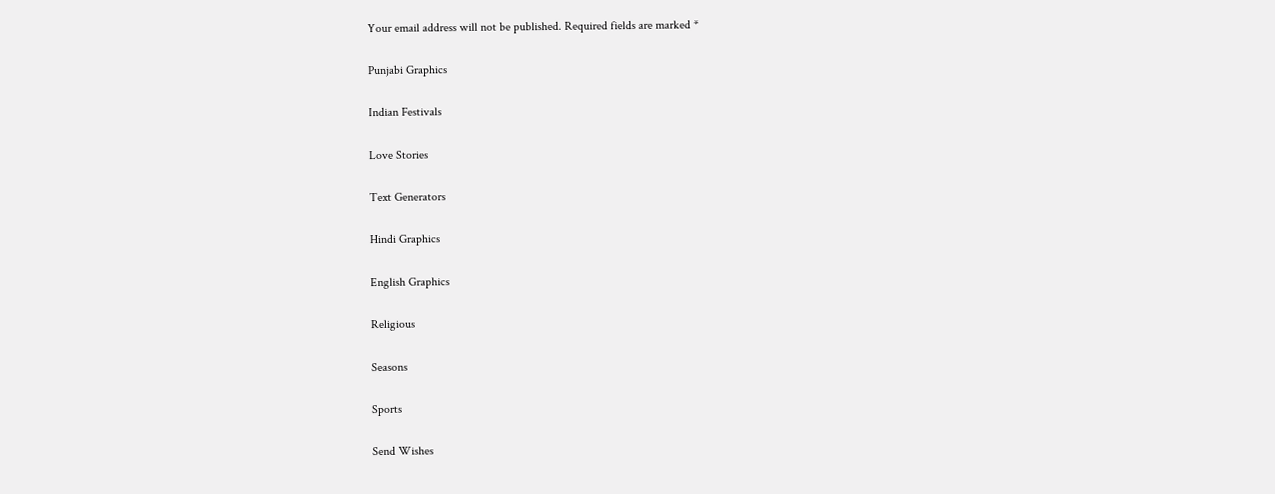Your email address will not be published. Required fields are marked *

Punjabi Graphics

Indian Festivals

Love Stories

Text Generators

Hindi Graphics

English Graphics

Religious

Seasons

Sports

Send Wishes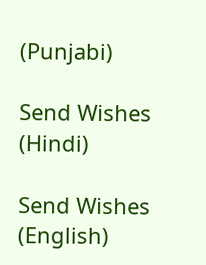(Punjabi)

Send Wishes (Hindi)

Send Wishes (English)